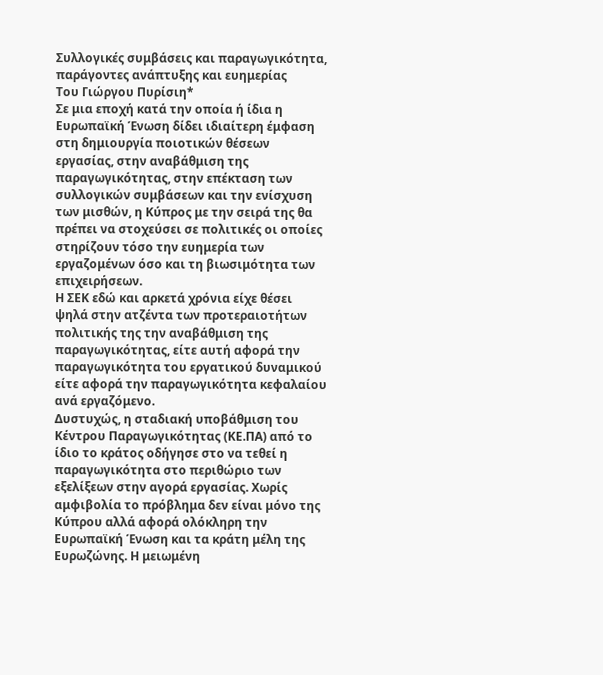Συλλογικές συμβάσεις και παραγωγικότητα, παράγοντες ανάπτυξης και ευημερίας
Του Γιώργου Πυρίσιη*
Σε μια εποχή κατά την οποία ή ίδια η Ευρωπαϊκή Ένωση δίδει ιδιαίτερη έμφαση στη δημιουργία ποιοτικών θέσεων εργασίας, στην αναβάθμιση της παραγωγικότητας, στην επέκταση των συλλογικών συμβάσεων και την ενίσχυση των μισθών, η Κύπρος με την σειρά της θα πρέπει να στοχεύσει σε πολιτικές οι οποίες στηρίζουν τόσο την ευημερία των εργαζομένων όσο και τη βιωσιμότητα των επιχειρήσεων.
Η ΣΕΚ εδώ και αρκετά χρόνια είχε θέσει ψηλά στην ατζέντα των προτεραιοτήτων πολιτικής της την αναβάθμιση της παραγωγικότητας, είτε αυτή αφορά την παραγωγικότητα του εργατικού δυναμικού είτε αφορά την παραγωγικότητα κεφαλαίου ανά εργαζόμενο.
Δυστυχώς, η σταδιακή υποβάθμιση του Κέντρου Παραγωγικότητας (ΚΕ.ΠΑ) από το ίδιο το κράτος οδήγησε στο να τεθεί η παραγωγικότητα στο περιθώριο των εξελίξεων στην αγορά εργασίας. Χωρίς αμφιβολία το πρόβλημα δεν είναι μόνο της Κύπρου αλλά αφορά ολόκληρη την Ευρωπαϊκή Ένωση και τα κράτη μέλη της Ευρωζώνης. Η μειωμένη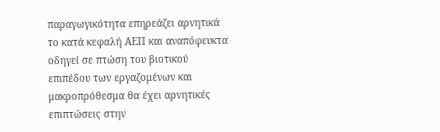παραγωγικότητα επηρεάζει αρνητικά το κατά κεφαλή ΑΕΠ και αναπόφευκτα οδηγεί σε πτώση του βιοτικού επιπέδου των εργαζομένων και μακροπρόθεσμα θα έχει αρνητικές επιπτώσεις στην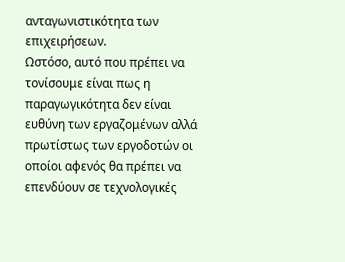ανταγωνιστικότητα των επιχειρήσεων.
Ωστόσο, αυτό που πρέπει να τονίσουμε είναι πως η παραγωγικότητα δεν είναι ευθύνη των εργαζομένων αλλά πρωτίστως των εργοδοτών οι οποίοι αφενός θα πρέπει να επενδύουν σε τεχνολογικές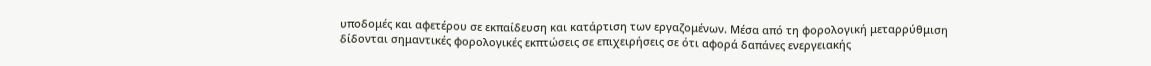υποδομές και αφετέρου σε εκπαίδευση και κατάρτιση των εργαζομένων. Μέσα από τη φορολογική μεταρρύθμιση δίδονται σημαντικές φορολογικές εκπτώσεις σε επιχειρήσεις σε ότι αφορά δαπάνες ενεργειακής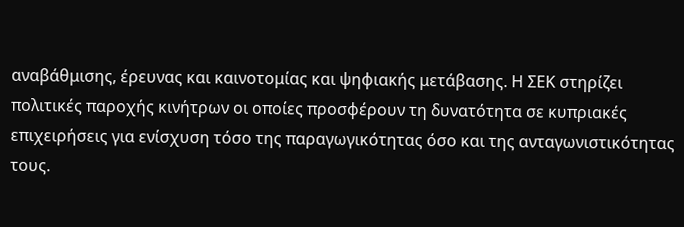αναβάθμισης, έρευνας και καινοτομίας και ψηφιακής μετάβασης. Η ΣΕΚ στηρίζει πολιτικές παροχής κινήτρων οι οποίες προσφέρουν τη δυνατότητα σε κυπριακές επιχειρήσεις για ενίσχυση τόσο της παραγωγικότητας όσο και της ανταγωνιστικότητας τους.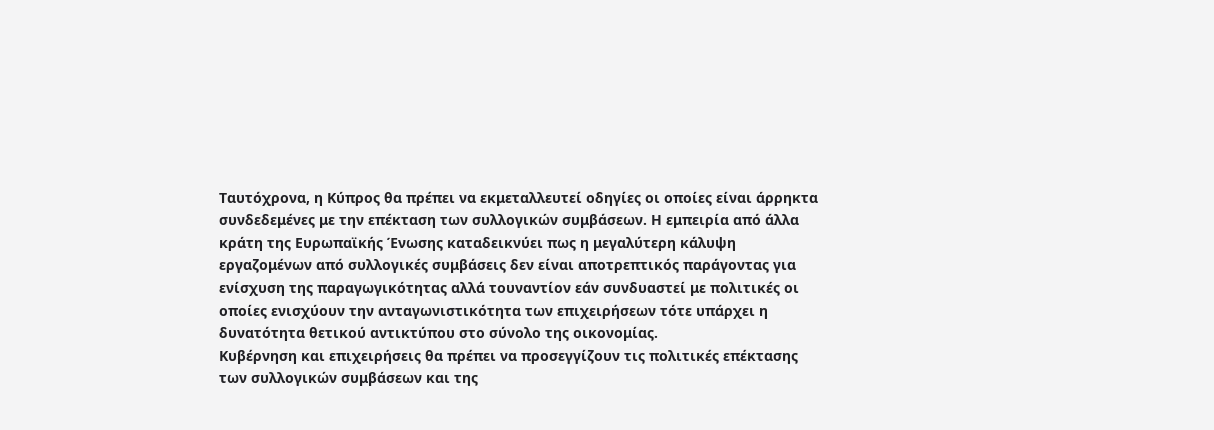Ταυτόχρονα, η Κύπρος θα πρέπει να εκμεταλλευτεί οδηγίες οι οποίες είναι άρρηκτα συνδεδεμένες με την επέκταση των συλλογικών συμβάσεων. Η εμπειρία από άλλα κράτη της Ευρωπαϊκής Ένωσης καταδεικνύει πως η μεγαλύτερη κάλυψη εργαζομένων από συλλογικές συμβάσεις δεν είναι αποτρεπτικός παράγοντας για ενίσχυση της παραγωγικότητας αλλά τουναντίον εάν συνδυαστεί με πολιτικές οι οποίες ενισχύουν την ανταγωνιστικότητα των επιχειρήσεων τότε υπάρχει η δυνατότητα θετικού αντικτύπου στο σύνολο της οικονομίας.
Κυβέρνηση και επιχειρήσεις θα πρέπει να προσεγγίζουν τις πολιτικές επέκτασης των συλλογικών συμβάσεων και της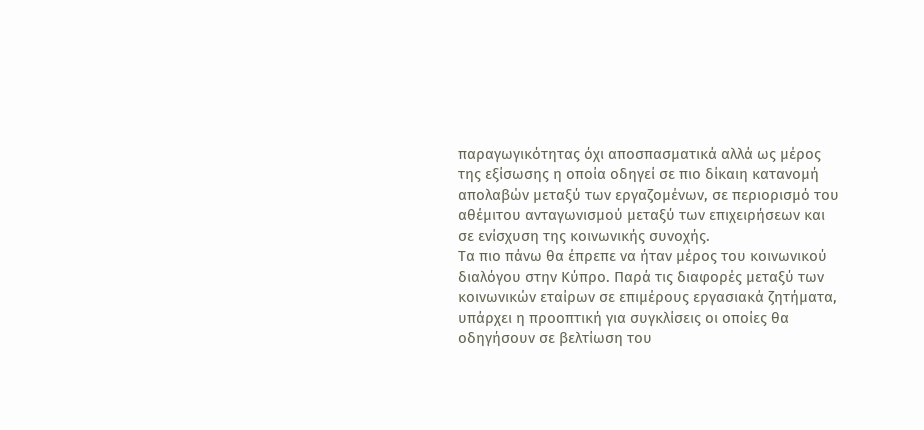παραγωγικότητας όχι αποσπασματικά αλλά ως μέρος της εξίσωσης η οποία οδηγεί σε πιο δίκαιη κατανομή απολαβών μεταξύ των εργαζομένων, σε περιορισμό του αθέμιτου ανταγωνισμού μεταξύ των επιχειρήσεων και σε ενίσχυση της κοινωνικής συνοχής.
Τα πιο πάνω θα έπρεπε να ήταν μέρος του κοινωνικού διαλόγου στην Κύπρο. Παρά τις διαφορές μεταξύ των κοινωνικών εταίρων σε επιμέρους εργασιακά ζητήματα, υπάρχει η προοπτική για συγκλίσεις οι οποίες θα οδηγήσουν σε βελτίωση του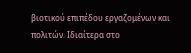βιοτικού επιπέδου εργαζομένων και πολιτών. Ιδιαίτερα στο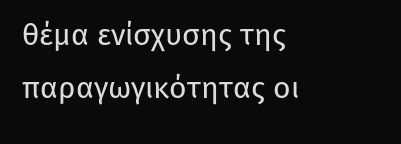θέμα ενίσχυσης της παραγωγικότητας οι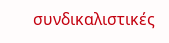συνδικαλιστικές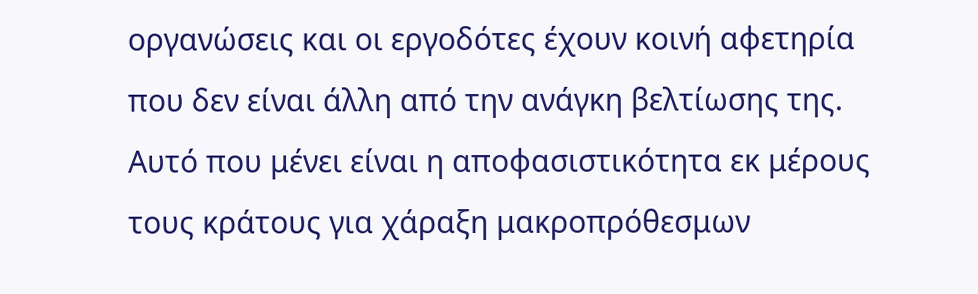οργανώσεις και οι εργοδότες έχουν κοινή αφετηρία που δεν είναι άλλη από την ανάγκη βελτίωσης της. Αυτό που μένει είναι η αποφασιστικότητα εκ μέρους τους κράτους για χάραξη μακροπρόθεσμων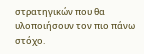στρατηγικών που θα υλοποιήσουν τον πιο πάνω στόχο.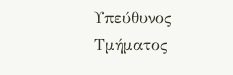Υπεύθυνος Τμήματος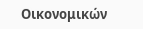Οικονομικών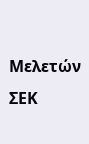Μελετών ΣΕΚ